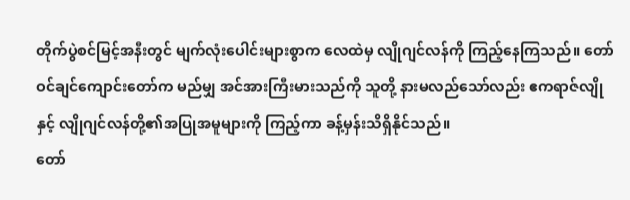တိုက်ပွဲစင်မြင့်အနီးတွင် မျက်လုံးပေါင်းများစွာက လေထဲမှ လျိုဂျင်လန်ကို ကြည့်နေကြသည်။ တော်ဝင်ချင်ကျောင်းတော်က မည်မျှ အင်အားကြီးမားသည်ကို သူတို့ နားမလည်သော်လည်း ဧကရာဇ်လျိုနှင့် လျိုဂျင်လန်တို့၏အပြုအမူများကို ကြည့်ကာ ခန့်မှန်းသိရှိနိုင်သည်။
တော်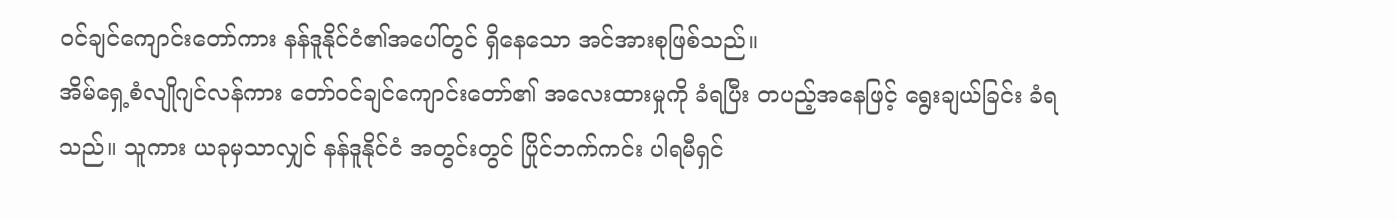ဝင်ချင်ကျောင်းတော်ကား နန်ဒူနိုင်ငံ၏အပေါ်တွင် ရှိနေသော အင်အားစုဖြစ်သည်။
အိမ်ရှေ့စံလျိုဂျင်လန်ကား တော်ဝင်ချင်ကျောင်းတော်၏ အလေးထားမှုကို ခံရပြီး တပည့်အနေဖြင့် ရွေးချယ်ခြင်း ခံရသည်။ သူကား ယခုမှသာလျှင် နန်ဒူနိုင်ငံ အတွင်းတွင် ပြိုင်ဘက်ကင်း ပါရမီရှင်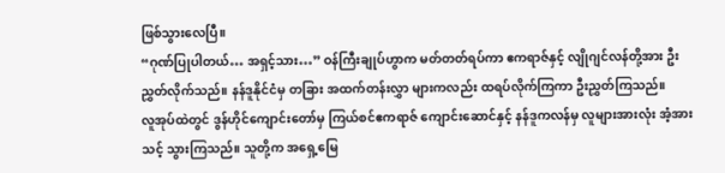ဖြစ်သွားလေပြီ။
“ဂုဏ်ပြုပါတယ်… အရှင့်သား…” ဝန်ကြီးချုပ်ဟွာက မတ်တတ်ရပ်ကာ ဧကရာဇ်နှင့် လျိုဂျင်လန်တို့အား ဦးညွှတ်လိုက်သည်။ နန်ဒူနိုင်ငံမှ တခြား အထက်တန်းလွှာ များကလည်း ထရပ်လိုက်ကြကာ ဦးညွှတ်ကြသည်။
လူအုပ်ထဲတွင် ဒွန်ဟိုင်ကျောင်းတော်မှ ကြယ်စင်ဧကရာဇ် ကျောင်းဆောင်နှင့် နန်ဒူကလန်မှ လူများအားလုံး အံ့အားသင့် သွားကြသည်။ သူတို့က အရှေ့မြေ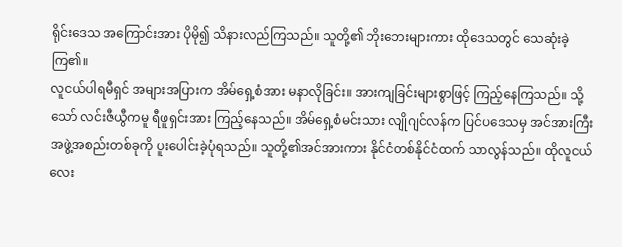ရိုင်းဒေသ အကြောင်းအား ပိုမို၍ သိနားလည်ကြသည်။ သူတို့၏ ဘိုးဘေးများကား ထိုဒေသတွင် သေဆုံးခဲ့ကြ၏။
လူငယ်ပါရမီရှင် အများအပြားက အိမ်ရှေ့စံအား မနာလိုခြင်း။ အားကျခြင်းများစွာဖြင့် ကြည့်နေကြသည်။ သို့သော် လင်းဇီယွီကမူ ရီဖူရှင်းအား ကြည့်နေသည်။ အိမ်ရှေ့စံမင်းသား လျိုဂျင်လန်က ပြင်ပဒေသမှ အင်အားကြီး အဖွဲ့အစည်းတစ်ခုကို ပူးပေါင်းခဲ့ပုံရသည်။ သူတို့၏အင်အားကား နိုင်ငံတစ်နိုင်ငံထက် သာလွန်သည်။ ထိုလူငယ်လေး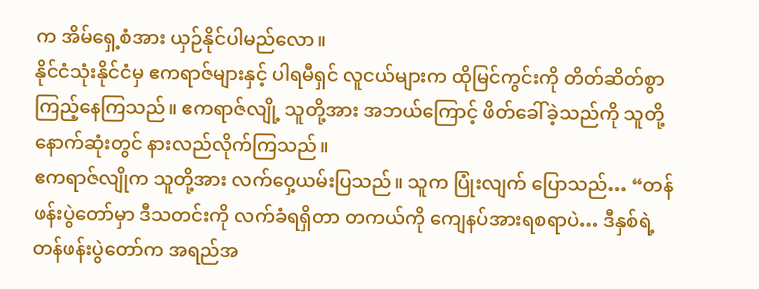က အိမ်ရှေ့စံအား ယှဉ်နိုင်ပါမည်လော။
နိုင်ငံသုံးနိုင်ငံမှ ဧကရာဇ်များနှင့် ပါရမီရှင် လူငယ်များက ထိုမြင်ကွင်းကို တိတ်ဆိတ်စွာ ကြည့်နေကြသည်။ ဧကရာဇ်လျို့ သူတို့အား အဘယ်ကြောင့် ဖိတ်ခေါ်ခဲ့သည်ကို သူတို့ နောက်ဆုံးတွင် နားလည်လိုက်ကြသည်။
ဧကရာဇ်လျိုက သူတို့အား လက်ဝှေ့ယမ်းပြသည်။ သူက ပြုံးလျက် ပြောသည်… “တန်ဖန်းပွဲတော်မှာ ဒီသတင်းကို လက်ခံရရှိတာ တကယ်ကို ကျေနပ်အားရစရာပဲ… ဒီနှစ်ရဲ့ တန်ဖန်းပွဲတော်က အရည်အ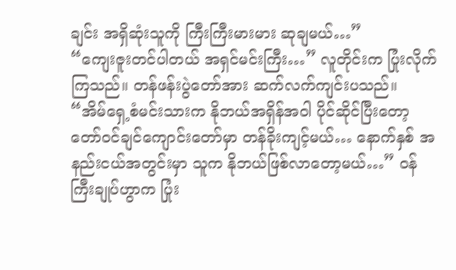ချင်း အရှိဆုံးသူကို ကြီးကြီးမားမား ဆုချမယ်…”
“ကျေးဇူးတင်ပါတယ် အရှင်မင်းကြီး…” လူတိုင်းက ပြုံးလိုက်ကြသည်။ တန်ဖန်းပွဲတော်အား ဆက်လက်ကျင်းပသည်။
“အိမ်ရှေ့စံမင်းသားက နိုဘယ်အရှိန်အဝါ ပိုင်ဆိုင်ပြီးတော့ တော်ဝင်ချင်ကျောင်းတော်မှာ တန်ခိုးကျင့်မယ်… နောက်နှစ် အနည်းငယ်အတွင်းမှာ သူက နိုဘယ်ဖြစ်လာတော့မယ်…” ဝန်ကြီးချုပ်ဟွာက ပြုံး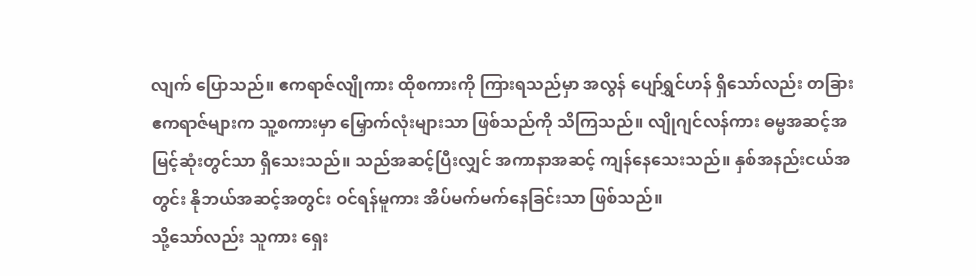လျက် ပြောသည်။ ဧကရာဇ်လျိုကား ထိုစကားကို ကြားရသည်မှာ အလွန် ပျော်ရွှင်ဟန် ရှိသော်လည်း တခြားဧကရာဇ်များက သူ့စကားမှာ မြှောက်လုံးများသာ ဖြစ်သည်ကို သိကြသည်။ လျိုဂျင်လန်ကား ဓမ္မအဆင့်အမြင့်ဆုံးတွင်သာ ရှိသေးသည်။ သည်အဆင့်ပြီးလျှင် အကာနာအဆင့် ကျန်နေသေးသည်။ နှစ်အနည်းငယ်အတွင်း နိုဘယ်အဆင့်အတွင်း ဝင်ရန်မူကား အိပ်မက်မက်နေခြင်းသာ ဖြစ်သည်။
သို့သော်လည်း သူကား ရှေး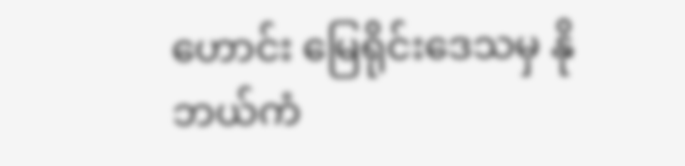ဟောင်း မြေရိုင်းဒေသမှ နိုဘယ်ကံ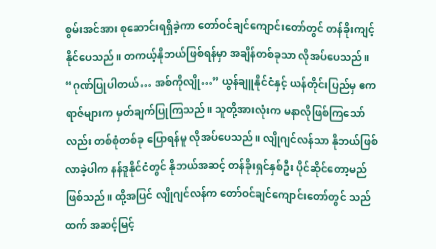စွမ်းအင်အား စုဆောင်းရရှိခဲ့ကာ တော်ဝင်ချင်ကျောင်းတော်တွင် တန်ခိုးကျင့်နိုင်ပေသည်။ တကယ့်နိုဘယ်ဖြစ်ရန်မှာ အချိန်တစ်ခုသာ လိုအပ်ပေသည်။
“ဂုဏ်ပြုပါတယ်… အစ်ကိုလျို…” ယွန်ချူနိုင်ငံနှင့် ယန်တိုင်းပြည်မှ ဧကရာဇ်များက မှတ်ချက်ပြုကြသည်။ သူတို့အားလုံးက မနာလိုဖြစ်ကြသော်လည်း တစ်စုံတစ်ခု ပြောရန်မူ လိုအပ်ပေသည်။ လျိုဂျင်လန်သာ နိုဘယ်ဖြစ်လာခဲ့ပါက နန်ဒူနိုင်ငံတွင် နိုဘယ်အဆင့် တန်ခိုးရှင်နှစ်ဦး ပိုင်ဆိုင်တော့မည်ဖြစ်သည်။ ထို့အပြင် လျိုဂျင်လန်က တော်ဝင်ချင်ကျောင်းတော်တွင် သည်ထက် အဆင့်မြင့်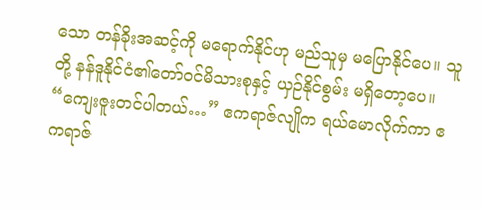သော တန်ခိုးအဆင့်ကို မရောက်နိုင်ဟု မည်သူမှ မပြောနိုင်ပေ။ သူတို့ နန်ဒူနိုင်ငံ၏တော်ဝင်မိသားစုနှင့် ယှဉ်နိုင်စွမ်း မရှိတော့ပေ။
“ကျေးဇူးတင်ပါတယ်…” ဧကရာဇ်လျိုက ရယ်မောလိုက်ကာ ဧကရာဇ်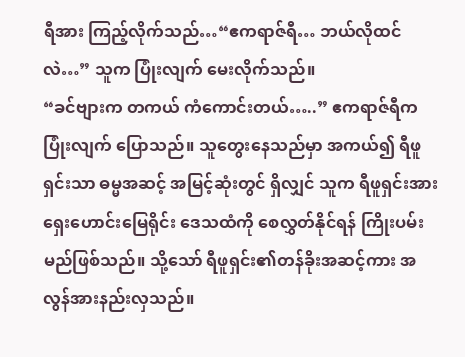ရီအား ကြည့်လိုက်သည်…“ဧကရာဇ်ရီ… ဘယ်လိုထင်လဲ…” သူက ပြုံးလျက် မေးလိုက်သည်။
“ခင်ဗျားက တကယ် ကံကောင်းတယ်…..” ဧကရာဇ်ရီက ပြုံးလျက် ပြောသည်။ သူတွေးနေသည်မှာ အကယ်၍ ရီဖူရှင်းသာ ဓမ္မအဆင့် အမြင့်ဆုံးတွင် ရှိလျှင် သူက ရီဖူရှင်းအား ရှေးဟောင်းမြေရိုင်း ဒေသထံကို စေလွှတ်နိုင်ရန် ကြိုးပမ်းမည်ဖြစ်သည်။ သို့သော် ရီဖူရှင်း၏တန်ခိုးအဆင့်ကား အလွန်အားနည်းလှသည်။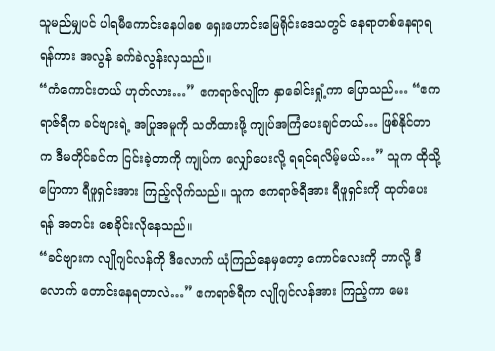သူမည်မျှပင် ပါရမီကောင်းနေပါစေ ရှေးဟောင်းမြေရိုင်းဒေသတွင် နေရာတစ်နေရာရရန်ကား အလွန် ခက်ခဲလွန်းလှသည်။
“ကံကောင်းတယ် ဟုတ်လား…” ဧကရာဇ်လျိုက နှာခေါင်းရှုံ့ကာ ပြောသည်… “ဧကရာဇ်ရီက ခင်ဗျားရဲ့ အပြုအမူကို သတိထားဖို့ ကျုပ်အကြံပေးချင်တယ်… ဖြစ်နိုင်တာက ဒီမတိုင်ခင်က ငြင်းခဲ့တာကို ကျုပ်က လျှော်ပေးလို့ ရရင်ရလိမ့်မယ်…” သူက ထိုသို့ပြောကာ ရီဖူရှင်းအား ကြည့်လိုက်သည်။ သူက ဧကရာဇ်ရီအား ရီဖူရှင်းကို ထုတ်ပေးရန် အတင်း စေခိုင်းလိုနေသည်။
“ခင်ဗျားက လျိုဂျင်လန်ကို ဒီလောက် ယုံကြည်နေမှတော့ ကောင်လေးကို ဘာလို့ ဒီလောက် တောင်းနေရတာလဲ…” ဧကရာဇ်ရီက လျိုဂျင်လန်အား ကြည့်ကာ မေး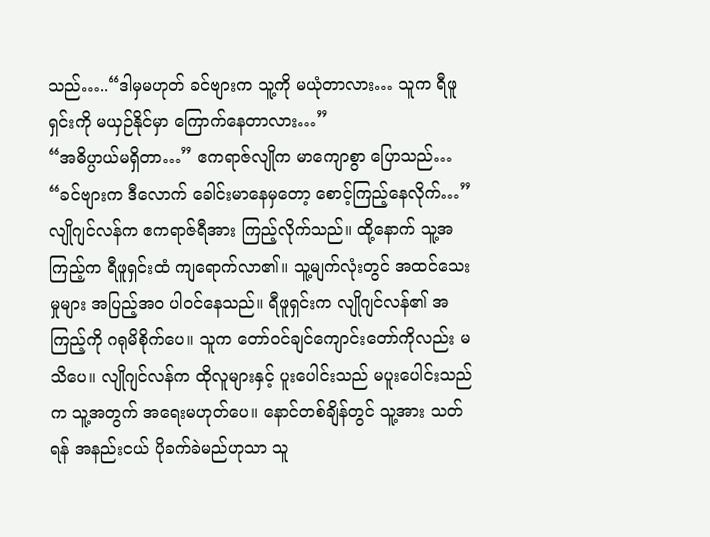သည်…..“ဒါမှမဟုတ် ခင်ဗျားက သူ့ကို မယုံတာလား… သူက ရီဖူရှင်းကို မယှဉ်နိုင်မှာ ကြောက်နေတာလား…”
“အဓိပ္ပာယ်မရှိတာ…” ဧကရာဇ်လျိုက မာကျောစွာ ပြောသည်… “ခင်ဗျားက ဒီလောက် ခေါင်းမာနေမှတော့ စောင့်ကြည့်နေလိုက်…”
လျိုဂျင်လန်က ဧကရာဇ်ရီအား ကြည့်လိုက်သည်။ ထို့နောက် သူ့အကြည့်က ရီဖူရှင်းထံ ကျရောက်လာ၏။ သူ့မျက်လုံးတွင် အထင်သေးမှုများ အပြည့်အဝ ပါဝင်နေသည်။ ရီဖူရှင်းက လျိုဂျင်လန်၏ အကြည့်ကို ဂရုမိစိုက်ပေ။ သူက တော်ဝင်ချင်ကျောင်းတော်ကိုလည်း မသိပေ။ လျိုဂျင်လန်က ထိုလူများနှင့် ပူးပေါင်းသည် မပူးပေါင်းသည်က သူ့အတွက် အရေးမဟုတ်ပေ။ နောင်တစ်ချိန်တွင် သူ့အား သတ်ရန် အနည်းငယ် ပိုခက်ခဲမည်ဟုသာ သူ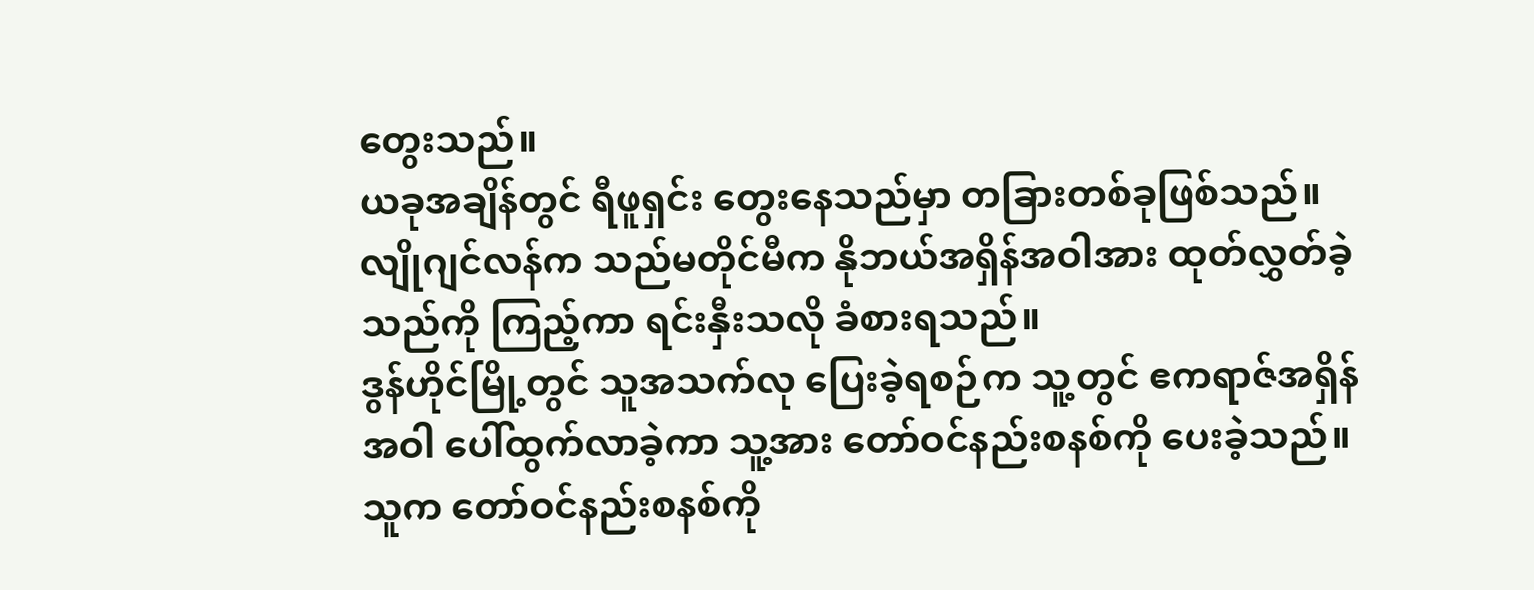တွေးသည်။
ယခုအချိန်တွင် ရီဖူရှင်း တွေးနေသည်မှာ တခြားတစ်ခုဖြစ်သည်။ လျိုဂျင်လန်က သည်မတိုင်မီက နိုဘယ်အရှိန်အဝါအား ထုတ်လွှတ်ခဲ့သည်ကို ကြည့်ကာ ရင်းနှီးသလို ခံစားရသည်။
ဒွန်ဟိုင်မြို့တွင် သူအသက်လု ပြေးခဲ့ရစဉ်က သူ့တွင် ဧကရာဇ်အရှိန်အဝါ ပေါ်ထွက်လာခဲ့ကာ သူ့အား တော်ဝင်နည်းစနစ်ကို ပေးခဲ့သည်။ သူက တော်ဝင်နည်းစနစ်ကို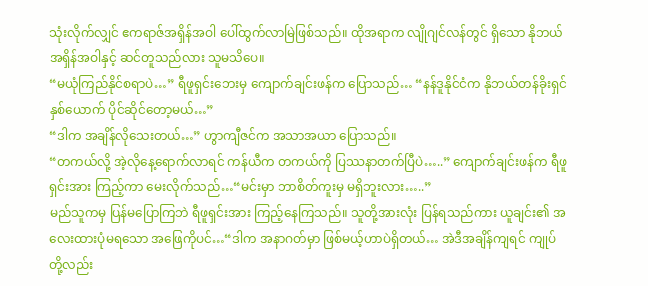သုံးလိုက်လျှင် ဧကရာဇ်အရှိန်အဝါ ပေါ်ထွက်လာမြဲဖြစ်သည်။ ထိုအရာက လျိုဂျင်လန်တွင် ရှိသော နိုဘယ်အရှိန်အဝါနှင့် ဆင်တူသည်လား သူမသိပေ။
“မယုံကြည်နိုင်စရာပဲ…” ရီဖူရှင်းဘေးမှ ကျောက်ချင်းဖန်က ပြောသည်… “နန်ဒူနိုင်ငံက နိုဘယ်တန်ခိုးရှင် နှစ်ယောက် ပိုင်ဆိုင်တော့မယ်…”
“ဒါက အချိန်လိုသေးတယ်…” ဟွာကျီဇင်က အသာအယာ ပြောသည်။
“တကယ်လို့ အဲ့လိုနေ့ရောက်လာရင် ကန်ယီက တကယ်ကို ပြဿနာတက်ပြီပဲ…..” ကျောက်ချင်းဖန်က ရီဖူရှင်းအား ကြည့်ကာ မေးလိုက်သည်…“မင်းမှာ ဘာစိတ်ကူးမှ မရှိဘူးလား…..”
မည်သူကမှ ပြန်မပြောကြဘဲ ရီဖူရှင်းအား ကြည့်နေကြသည်။ သူတို့အားလုံး ပြန်ရသည်ကား ယူချင်း၏ အလေးထားပုံမရသော အဖြေကိုပင်…“ဒါက အနာဂတ်မှာ ဖြစ်မယ့်ဟာပဲရှိတယ်… အဲဒီအချိန်ကျရင် ကျုပ်တို့လည်း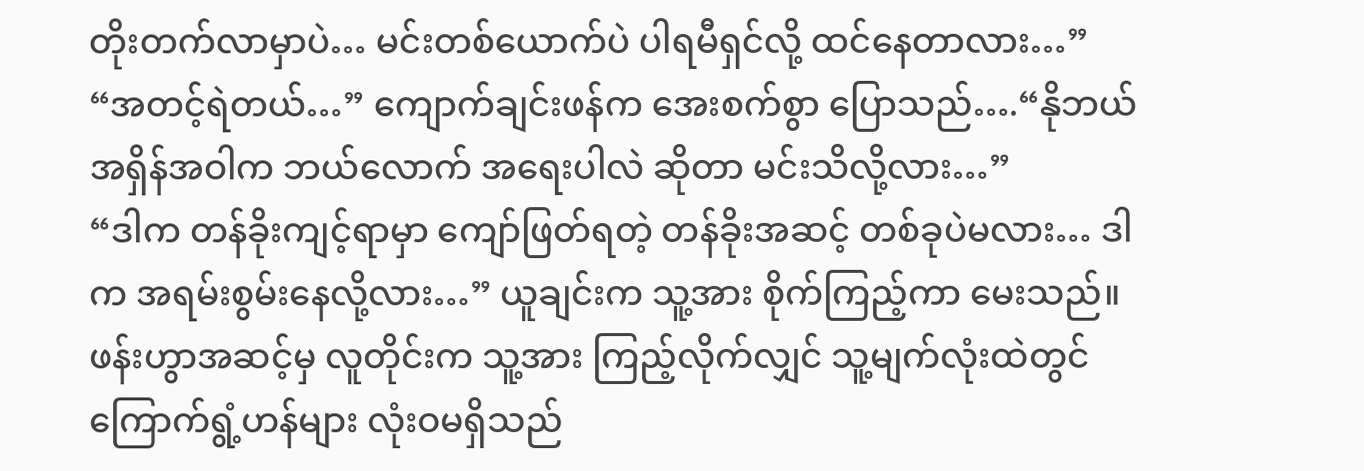တိုးတက်လာမှာပဲ… မင်းတစ်ယောက်ပဲ ပါရမီရှင်လို့ ထင်နေတာလား…”
“အတင့်ရဲတယ်…” ကျောက်ချင်းဖန်က အေးစက်စွာ ပြောသည်….“နိုဘယ်အရှိန်အဝါက ဘယ်လောက် အရေးပါလဲ ဆိုတာ မင်းသိလို့လား…”
“ဒါက တန်ခိုးကျင့်ရာမှာ ကျော်ဖြတ်ရတဲ့ တန်ခိုးအဆင့် တစ်ခုပဲမလား… ဒါက အရမ်းစွမ်းနေလို့လား…” ယူချင်းက သူ့အား စိုက်ကြည့်ကာ မေးသည်။
ဖန်းဟွာအဆင့်မှ လူတိုင်းက သူ့အား ကြည့်လိုက်လျှင် သူ့မျက်လုံးထဲတွင် ကြောက်ရွံ့ဟန်များ လုံးဝမရှိသည်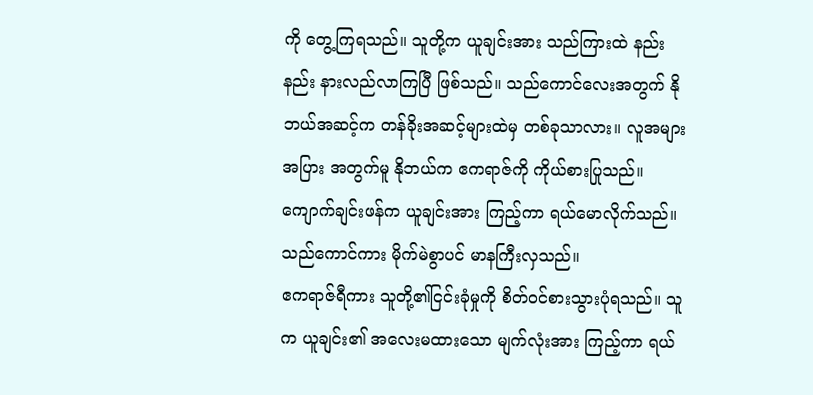ကို တွေ့ကြရသည်။ သူတို့က ယူချင်းအား သည်ကြားထဲ နည်းနည်း နားလည်လာကြပြီ ဖြစ်သည်။ သည်ကောင်လေးအတွက် နိုဘယ်အဆင့်က တန်ခိုးအဆင့်များထဲမှ တစ်ခုသာလား။ လူအများအပြား အတွက်မူ နိုဘယ်က ဧကရာဇ်ကို ကိုယ်စားပြုသည်။
ကျောက်ချင်းဖန်က ယူချင်းအား ကြည့်ကာ ရယ်မောလိုက်သည်။ သည်ကောင်ကား မိုက်မဲစွာပင် မာနကြီးလှသည်။
ဧကရာဇ်ရီကား သူတို့၏ငြင်းခုံမှုကို စိတ်ဝင်စားသွားပုံရသည်။ သူက ယူချင်း၏ အလေးမထားသော မျက်လုံးအား ကြည့်ကာ ရယ်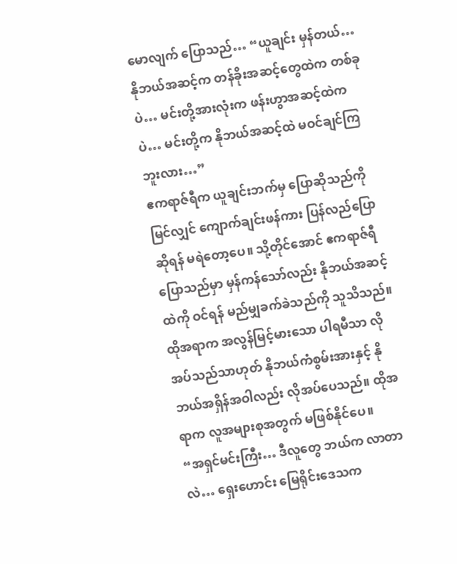မောလျက် ပြောသည်… “ယူချင်း မှန်တယ်… နိုဘယ်အဆင့်က တန်ခိုးအဆင့်တွေထဲက တစ်ခုပဲ… မင်းတို့အားလုံးက ဖန်းဟွာအဆင့်ထဲကပဲ… မင်းတို့က နိုဘယ်အဆင့်ထဲ မဝင်ချင်ကြဘူးလား…”
ဧကရာဇ်ရီက ယူချင်းဘက်မှ ပြောဆိုသည်ကို မြင်လျှင် ကျောက်ချင်းဖန်ကား ပြန်လည်ပြောဆိုရန် မရဲတော့ပေ။ သို့တိုင်အောင် ဧကရာဇ်ရီ ပြောသည်မှာ မှန်ကန်သော်လည်း နိုဘယ်အဆင့်ထဲကို ဝင်ရန် မည်မျှခက်ခဲသည်ကို သူသိသည်။ ထိုအရာက အလွန်မြင့်မားသော ပါရမီသာ လိုအပ်သည်သာဟုတ် နိုဘယ်ကံစွမ်းအားနှင့် နိုဘယ်အရှိန်အဝါလည်း လိုအပ်ပေသည်။ ထိုအရာက လူအများစုအတွက် မဖြစ်နိုင်ပေ။
“အရှင်မင်းကြီး… ဒီလူတွေ ဘယ်က လာတာလဲ… ရှေးဟောင်း မြေရိုင်းဒေသက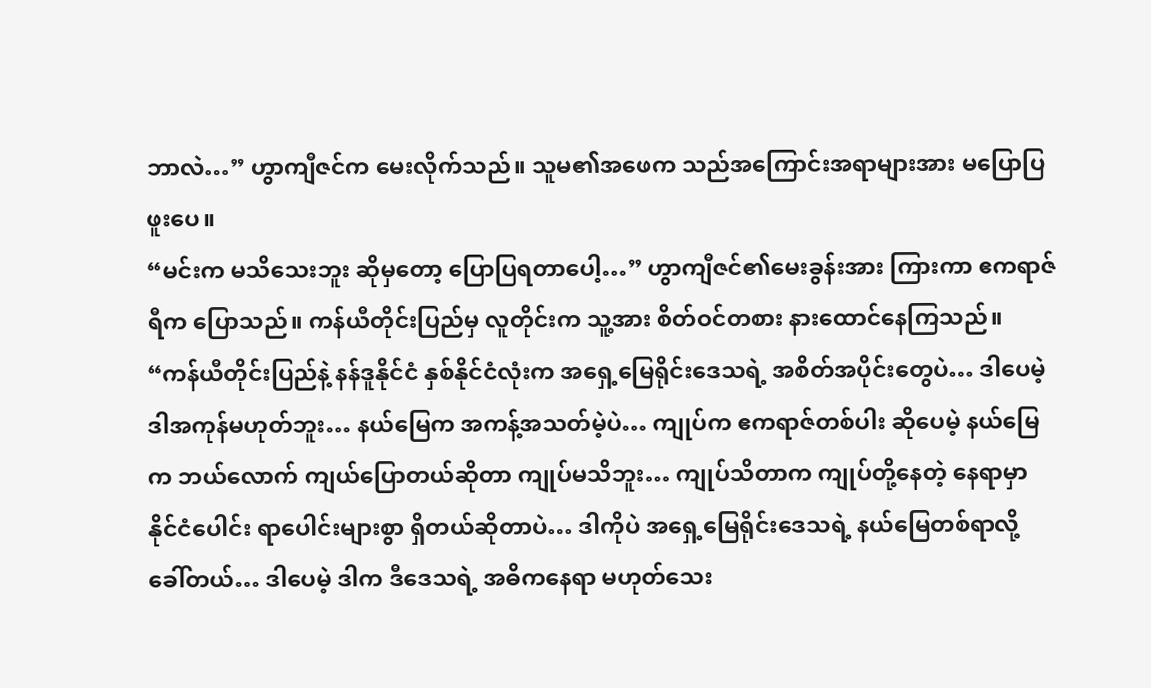ဘာလဲ…” ဟွာကျီဇင်က မေးလိုက်သည်။ သူမ၏အဖေက သည်အကြောင်းအရာများအား မပြောပြဖူးပေ။
“မင်းက မသိသေးဘူး ဆိုမှတော့ ပြောပြရတာပေါ့…” ဟွာကျီဇင်၏မေးခွန်းအား ကြားကာ ဧကရာဇ်ရီက ပြောသည်။ ကန်ယီတိုင်းပြည်မှ လူတိုင်းက သူ့အား စိတ်ဝင်တစား နားထောင်နေကြသည်။
“ကန်ယီတိုင်းပြည်နဲ့ နန်ဒူနိုင်ငံ နှစ်နိုင်ငံလုံးက အရှေ့မြေရိုင်းဒေသရဲ့ အစိတ်အပိုင်းတွေပဲ… ဒါပေမဲ့ ဒါအကုန်မဟုတ်ဘူး… နယ်မြေက အကန့်အသတ်မဲ့ပဲ… ကျုပ်က ဧကရာဇ်တစ်ပါး ဆိုပေမဲ့ နယ်မြေက ဘယ်လောက် ကျယ်ပြောတယ်ဆိုတာ ကျုပ်မသိဘူး… ကျုပ်သိတာက ကျုပ်တို့နေတဲ့ နေရာမှာ နိုင်ငံပေါင်း ရာပေါင်းများစွာ ရှိတယ်ဆိုတာပဲ… ဒါကိုပဲ အရှေ့မြေရိုင်းဒေသရဲ့ နယ်မြေတစ်ရာလို့ ခေါ်တယ်… ဒါပေမဲ့ ဒါက ဒီဒေသရဲ့ အဓိကနေရာ မဟုတ်သေး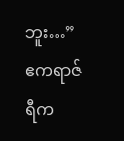ဘူး…”
ဧကရာဇ်ရီက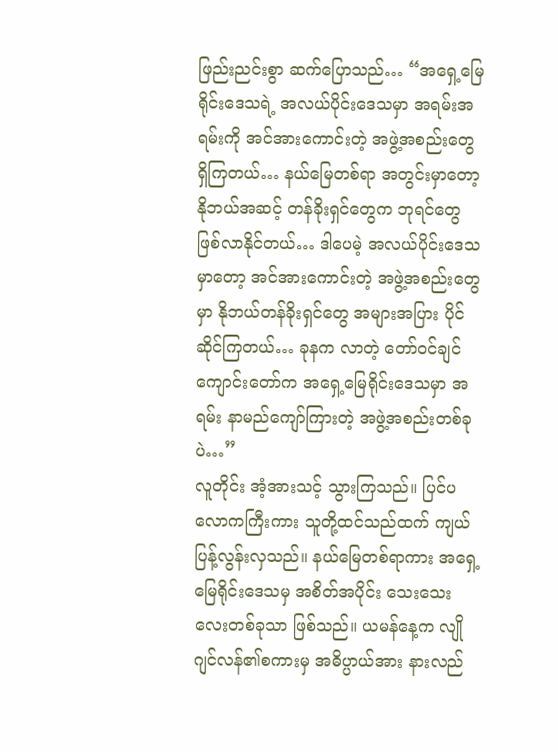ဖြည်းညင်းစွာ ဆက်ပြောသည်… “အရှေ့မြေရိုင်းဒေသရဲ့ အလယ်ပိုင်းဒေသမှာ အရမ်းအရမ်းကို အင်အားကောင်းတဲ့ အဖွဲ့အစည်းတွေ ရှိကြတယ်… နယ်မြေတစ်ရာ အတွင်းမှာတော့ နိုဘယ်အဆင့် တန်ခိုးရှင်တွေက ဘုရင်တွေ ဖြစ်လာနိုင်တယ်… ဒါပေမဲ့ အလယ်ပိုင်းဒေသမှာတော့ အင်အားကောင်းတဲ့ အဖွဲ့အစည်းတွေမှာ နိုဘယ်တန်ခိုးရှင်တွေ အများအပြား ပိုင်ဆိုင်ကြတယ်… ခုနက လာတဲ့ တော်ဝင်ချင်ကျောင်းတော်က အရှေ့မြေရိုင်းဒေသမှာ အရမ်း နာမည်ကျော်ကြားတဲ့ အဖွဲ့အစည်းတစ်ခုပဲ…”
လူတိုင်း အံ့အားသင့် သွားကြသည်။ ပြင်ပလောကကြီးကား သူတို့ထင်သည်ထက် ကျယ်ပြန့်လွန်းလှသည်။ နယ်မြေတစ်ရာကား အရှေ့မြေရိုင်းဒေသမှ အစိတ်အပိုင်း သေးသေးလေးတစ်ခုသာ ဖြစ်သည်။ ယမန်နေ့က လျိုဂျင်လန်၏စကားမှ အဓိပ္ပာယ်အား နားလည်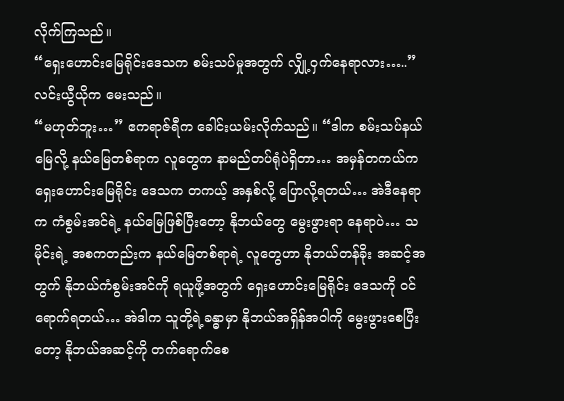လိုက်ကြသည်။
“ရှေးဟောင်းမြေရိုင်းဒေသက စမ်းသပ်မှုအတွက် လျှို့ဝှက်နေရာလား…..” လင်းယွီယိုက မေးသည်။
“မဟုတ်ဘူး…” ဧကရာဇ်ရီက ခေါင်းယမ်းလိုက်သည်။ “ဒါက စမ်းသပ်နယ်မြေလို့ နယ်မြေတစ်ရာက လူတွေက နာမည်တပ်ရုံပဲရှိတာ… အမှန်တကယ်က ရှေးဟောင်းမြေရိုင်း ဒေသက တကယ့် အနှစ်လို့ ပြောလို့ရတယ်… အဲဒီနေရာက ကံစွမ်းအင်ရဲ့ နယ်မြေဖြစ်ပြီးတော့ နိုဘယ်တွေ မွေးဖွားရာ နေရာပဲ… သမိုင်းရဲ့ အစကတည်းက နယ်မြေတစ်ရာရဲ့ လူတွေဟာ နိုဘယ်တန်ခိုး အဆင့်အတွက် နိုဘယ်ကံစွမ်းအင်ကို ရယူဖို့အတွက် ရှေးဟောင်းမြေရိုင်း ဒေသကို ဝင်ရောက်ရတယ်… အဲဒါက သူတို့ရဲ့ခန္ဓာမှာ နိုဘယ်အရှိန်အဝါကို မွေးဖွားစေပြီးတော့ နိုဘယ်အဆင့်ကို တက်ရောက်စေ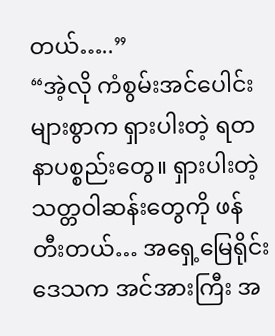တယ်…..”
“အဲ့လို ကံစွမ်းအင်ပေါင်း များစွာက ရှားပါးတဲ့ ရတနာပစ္စည်းတွေ။ ရှားပါးတဲ့ သတ္တဝါဆန်းတွေကို ဖန်တီးတယ်… အရှေ့မြေရိုင်းဒေသက အင်အားကြီး အ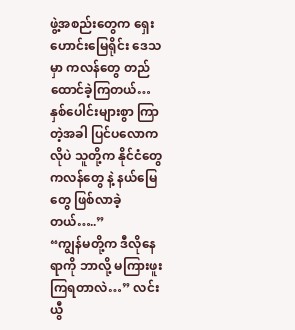ဖွဲ့အစည်းတွေက ရှေးဟောင်းမြေရိုင်း ဒေသမှာ ကလန်တွေ တည်ထောင်ခဲ့ကြတယ်… နှစ်ပေါင်းများစွာ ကြာတဲ့အခါ ပြင်ပလောကလိုပဲ သူတို့က နိုင်ငံတွေ ကလန်တွေ နဲ့ နယ်မြေတွေ ဖြစ်လာခဲ့တယ်…..”
“ကျွန်မတို့က ဒီလိုနေရာကို ဘာလို့ မကြားဖူးကြရတာလဲ…” လင်းယွီ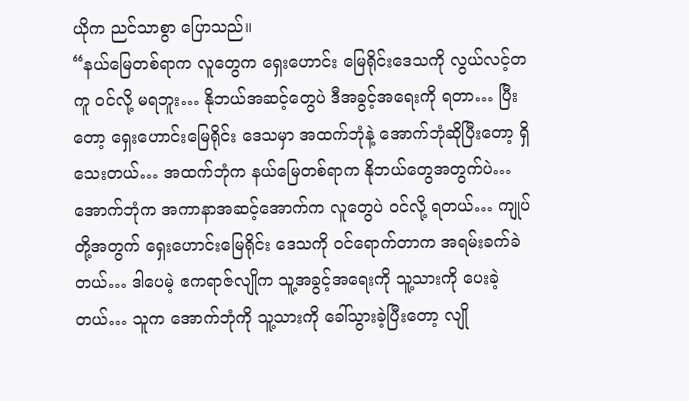ယိုက ညင်သာစွာ ပြောသည်။
“နယ်မြေတစ်ရာက လူတွေက ရှေးဟောင်း မြေရိုင်းဒေသကို လွယ်လင့်တကူ ဝင်လို့ မရဘူး… နိုဘယ်အဆင့်တွေပဲ ဒီအခွင့်အရေးကို ရတာ… ပြီးတော့ ရှေးဟောင်းမြေရိုင်း ဒေသမှာ အထက်ဘုံနဲ့ အောက်ဘုံဆိုပြီးတော့ ရှိသေးတယ်… အထက်ဘုံက နယ်မြေတစ်ရာက နိုဘယ်တွေအတွက်ပဲ… အောက်ဘုံက အကာနာအဆင့်အောက်က လူတွေပဲ ဝင်လို့ ရတယ်… ကျုပ်တို့အတွက် ရှေးဟောင်းမြေရိုင်း ဒေသကို ဝင်ရောက်တာက အရမ်းခက်ခဲတယ်… ဒါပေမဲ့ ဧကရာဇ်လျိုက သူ့အခွင့်အရေးကို သူ့သားကို ပေးခဲ့တယ်… သူက အောက်ဘုံကို သူ့သားကို ခေါ်သွားခဲ့ပြီးတော့ လျို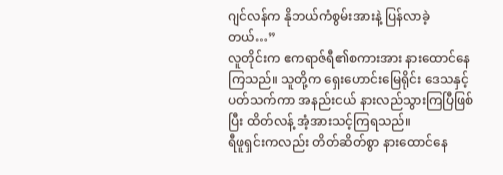ဂျင်လန်က နိုဘယ်ကံစွမ်းအားနဲ့ ပြန်လာခဲ့တယ်…”
လူတိုင်းက ဧကရာဇ်ရီ၏စကားအား နားထောင်နေကြသည်။ သူတို့က ရှေးဟောင်းမြေရိုင်း ဒေသနှင့် ပတ်သက်ကာ အနည်းငယ် နားလည်သွားကြပြီဖြစ်ပြီး ထိတ်လန့် အံ့အားသင့်ကြရသည်။
ရီဖူရှင်းကလည်း တိတ်ဆိတ်စွာ နားထောင်နေ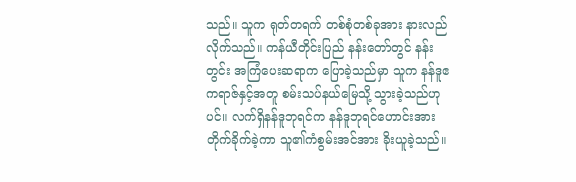သည်။ သူက ရုတ်တရက် တစ်စုံတစ်ခုအား နားလည်လိုက်သည်။ ကန်ယီတိုင်းပြည် နန်းတော်တွင် နန်းတွင်း အကြံပေးဆရာက ပြောခဲ့သည်မှာ သူက နန်ဒူဧကရာဇ်နှင့်အတူ စမ်းသပ်နယ်မြေသို့ သွားခဲ့သည်ဟုပင်။ လက်ရှိနန်ဒူဘုရင်က နန်ဒူဘုရင်ဟောင်းအား တိုက်ခိုက်ခဲ့ကာ သူ၏ကံစွမ်းအင်အား ခိုးယူခဲ့သည်။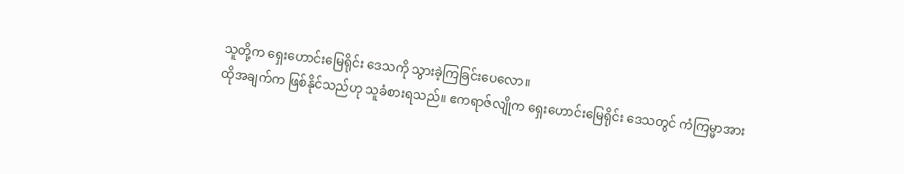သူတို့က ရှေးဟောင်းမြေရိုင်း ဒေသကို သွားခဲ့ကြခြင်းပေလော။
ထိုအချက်က ဖြစ်နိုင်သည်ဟု သူခံစားရသည်။ ဧကရာဇ်လျိုက ရှေးဟောင်းမြေရိုင်း ဒေသတွင် ကံကြမ္မာအား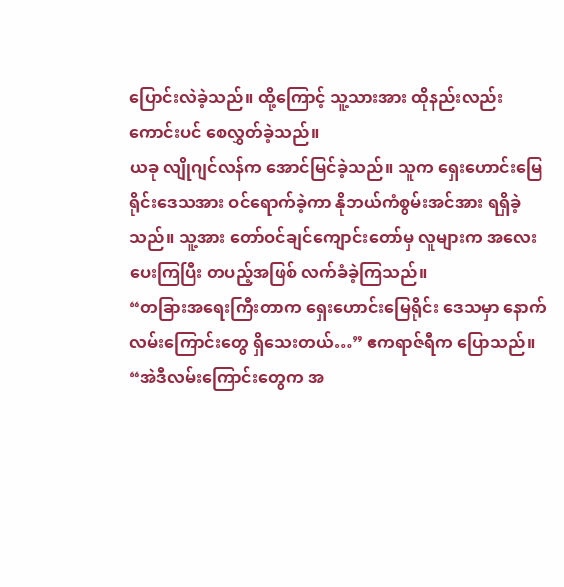ပြောင်းလဲခဲ့သည်။ ထို့ကြောင့် သူ့သားအား ထိုနည်းလည်းကောင်းပင် စေလွှတ်ခဲ့သည်။
ယခု လျိုဂျင်လန်က အောင်မြင်ခဲ့သည်။ သူက ရှေးဟောင်းမြေရိုင်းဒေသအား ဝင်ရောက်ခဲ့ကာ နိုဘယ်ကံစွမ်းအင်အား ရရှိခဲ့သည်။ သူ့အား တော်ဝင်ချင်ကျောင်းတော်မှ လူများက အလေးပေးကြပြီး တပည့်အဖြစ် လက်ခံခဲ့ကြသည်။
“တခြားအရေးကြီးတာက ရှေးဟောင်းမြေရိုင်း ဒေသမှာ နောက်လမ်းကြောင်းတွေ ရှိသေးတယ်…” ဧကရာဇ်ရီက ပြောသည်။ “အဲဒီလမ်းကြောင်းတွေက အ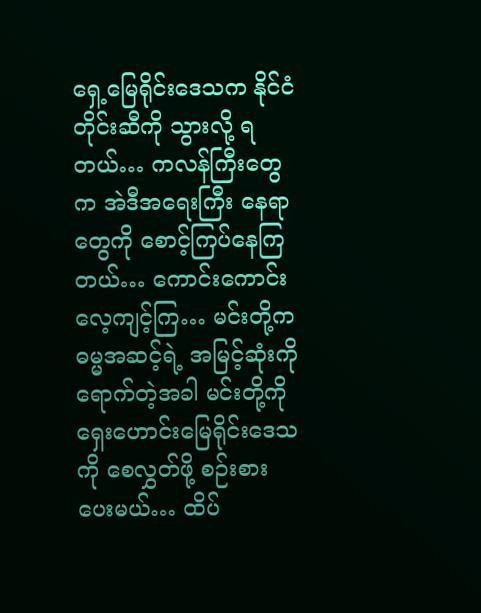ရှေ့မြေရိုင်းဒေသက နိုင်ငံတိုင်းဆီကို သွားလို့ ရတယ်… ကလန်ကြီးတွေက အဲဒီအရေးကြီး နေရာတွေကို စောင့်ကြပ်နေကြတယ်… ကောင်းကောင်း လေ့ကျင့်ကြ… မင်းတို့က ဓမ္မအဆင့်ရဲ့ အမြင့်ဆုံးကို ရောက်တဲ့အခါ မင်းတို့ကို ရှေးဟောင်းမြေရိုင်းဒေသကို စေလွှတ်ဖို့ စဉ်းစားပေးမယ်… ထိပ်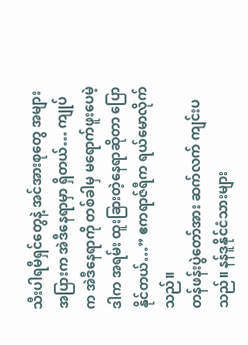သီးပါရမီရှင်တွေနဲ့ အင်အားစုတွေ အများအပြားက အဲဒီနေရာမှာ ရှိတယ်… ကျုပ်က အဲဒီနေရာကို တစ်ခါမှ မရောက်ဖူးပေမဲ့ ဒါက အရမ်း ထူးခြားတဲ့နေရာဆိုတာ ပြောနိုင်တယ်…” ဧကရာဇ်ရီက ရယ်မောလိုက်သည်။
တန်ဖန်းပွဲတော်အား ဆက်လက် ကျင်းပသည်။ နန်ဒူနိုင်ငံသားများ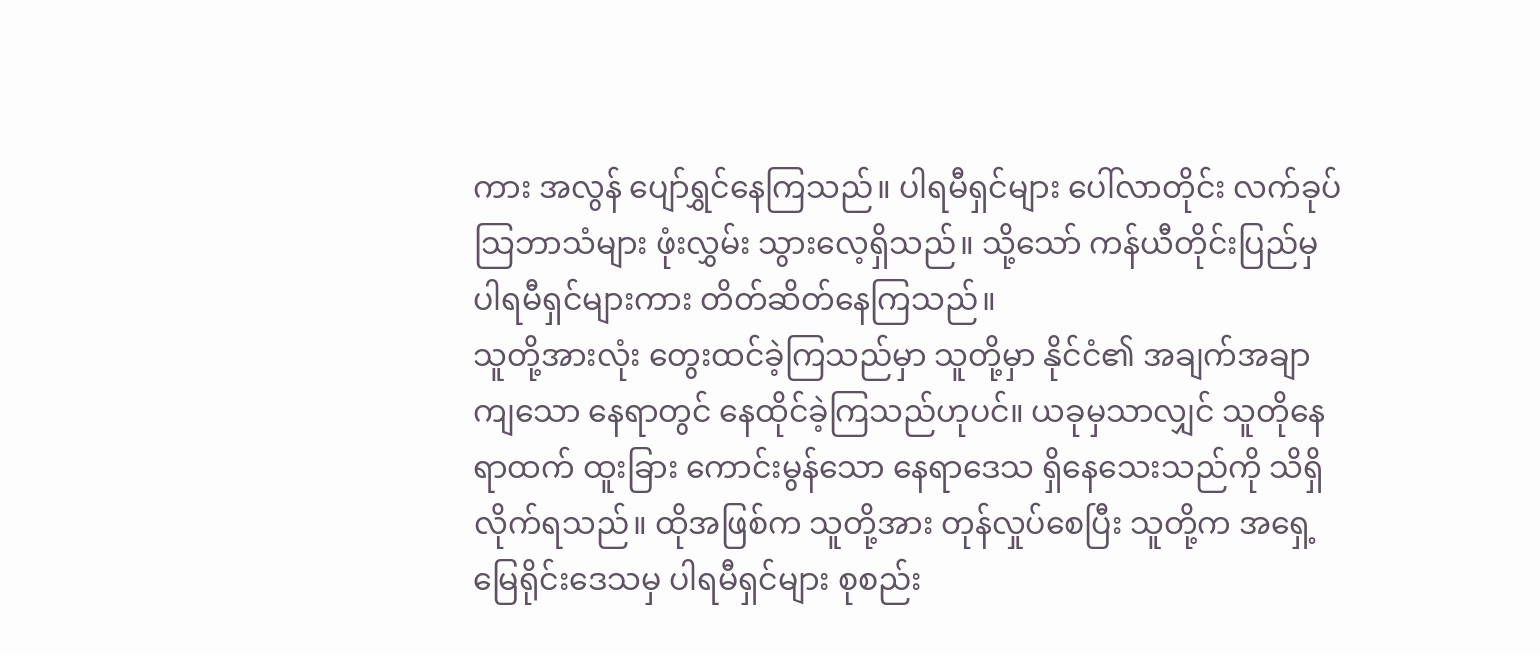ကား အလွန် ပျော်ရွှင်နေကြသည်။ ပါရမီရှင်များ ပေါ်လာတိုင်း လက်ခုပ်သြဘာသံများ ဖုံးလွှမ်း သွားလေ့ရှိသည်။ သို့သော် ကန်ယီတိုင်းပြည်မှ ပါရမီရှင်များကား တိတ်ဆိတ်နေကြသည်။
သူတို့အားလုံး တွေးထင်ခဲ့ကြသည်မှာ သူတို့မှာ နိုင်ငံ၏ အချက်အချာကျသော နေရာတွင် နေထိုင်ခဲ့ကြသည်ဟုပင်။ ယခုမှသာလျှင် သူတိုနေရာထက် ထူးခြား ကောင်းမွန်သော နေရာဒေသ ရှိနေသေးသည်ကို သိရှိလိုက်ရသည်။ ထိုအဖြစ်က သူတို့အား တုန်လှုပ်စေပြီး သူတို့က အရှေ့မြေရိုင်းဒေသမှ ပါရမီရှင်များ စုစည်း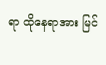ရာ ထိုနေရာအား မြင်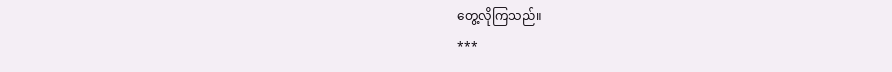တွေ့လိုကြသည်။
***